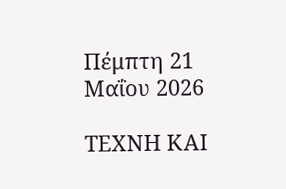Πέμπτη 21 Μαΐου 2026

ΤΕΧΝΗ ΚΑΙ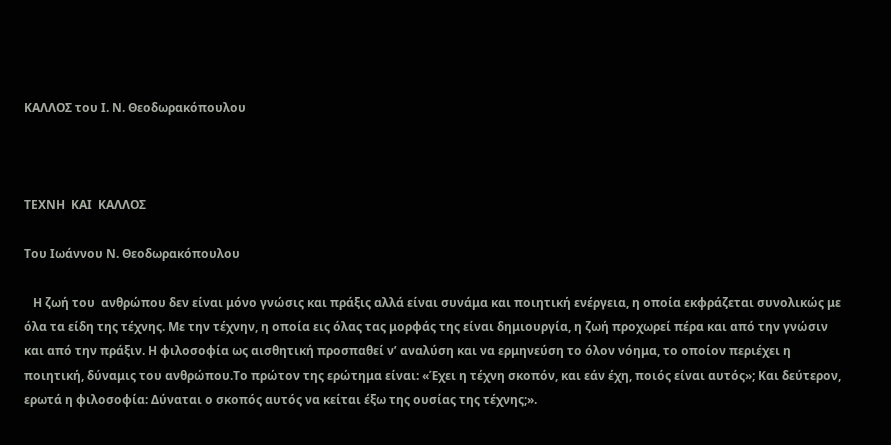ΚΑΛΛΟΣ του Ι. Ν. Θεοδωρακόπουλου



ΤΕΧΝΗ  ΚΑΙ  ΚΑΛΛΟΣ

Του Ιωάννου Ν. Θεοδωρακόπουλου

   Η ζωή του  ανθρώπου δεν είναι μόνο γνώσις και πράξις αλλά είναι συνάμα και ποιητική ενέργεια, η οποία εκφράζεται συνολικώς με όλα τα είδη της τέχνης. Με την τέχνην, η οποία εις όλας τας μορφάς της είναι δημιουργία, η ζωή προχωρεί πέρα και από την γνώσιν και από την πράξιν. Η φιλοσοφία ως αισθητική προσπαθεί ν’ αναλύση και να ερμηνεύση το όλον νόημα, το οποίον περιέχει η ποιητική, δύναμις του ανθρώπου.Το πρώτον της ερώτημα είναι: «Έχει η τέχνη σκοπόν, και εάν έχη, ποιός είναι αυτός»; Και δεύτερον, ερωτά η φιλοσοφία: Δύναται ο σκοπός αυτός να κείται έξω της ουσίας της τέχνης;».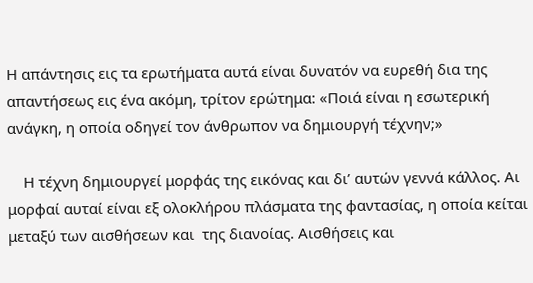Η απάντησις εις τα ερωτήματα αυτά είναι δυνατόν να ευρεθή δια της απαντήσεως εις ένα ακόμη, τρίτον ερώτημα: «Ποιά είναι η εσωτερική ανάγκη, η οποία οδηγεί τον άνθρωπον να δημιουργή τέχνην;»

    Η τέχνη δημιουργεί μορφάς της εικόνας και δι’ αυτών γεννά κάλλος. Αι μορφαί αυταί είναι εξ ολοκλήρου πλάσματα της φαντασίας, η οποία κείται μεταξύ των αισθήσεων και  της διανοίας. Αισθήσεις και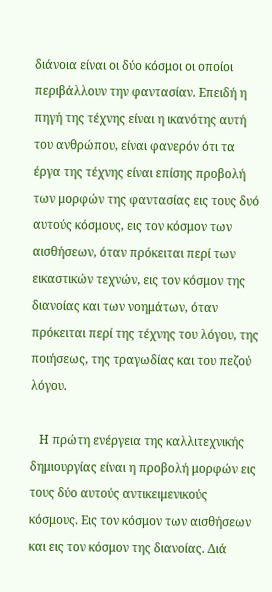διάνοια είναι οι δύο κόσμοι οι οποίοι περιβάλλουν την φαντασίαν. Επειδή η πηγή της τέχνης είναι η ικανότης αυτή του ανθρώπου, είναι φανερόν ότι τα έργα της τέχνης είναι επίσης προβολή των μορφών της φαντασίας εις τους δυό αυτούς κόσμους, εις τον κόσμον των αισθήσεων, όταν πρόκειται περί των εικαστικών τεχνών, εις τον κόσμον της διανοίας και των νοημάτων, όταν πρόκειται περί της τέχνης του λόγου, της ποιήσεως, της τραγωδίας και του πεζού λόγου.

   Η πρώτη ενέργεια της καλλιτεχνικής δημιουργίας είναι η προβολή μορφών εις τους δύο αυτούς αντικειμενικούς κόσμους. Εις τον κόσμον των αισθήσεων και εις τον κόσμον της διανοίας. Διά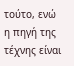τούτο, ενώ η πηγή της τέχνης είναι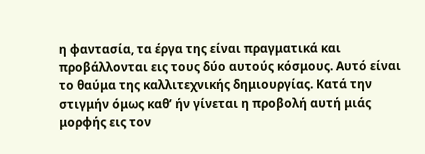η φαντασία, τα έργα της είναι πραγματικά και προβάλλονται εις τους δύο αυτούς κόσμους. Αυτό είναι το θαύμα της καλλιτεχνικής δημιουργίας. Κατά την στιγμήν όμως καθ’ ήν γίνεται η προβολή αυτή μιάς μορφής εις τον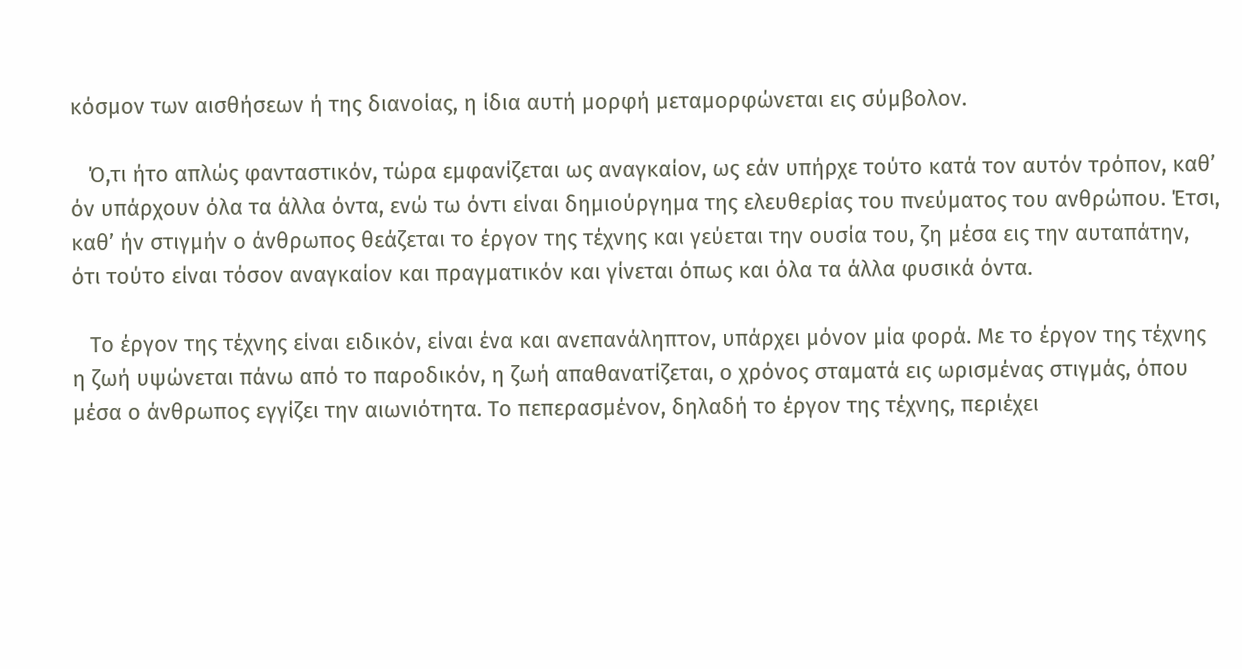κόσμον των αισθήσεων ή της διανοίας, η ίδια αυτή μορφή μεταμορφώνεται εις σύμβολον.

   Ό,τι ήτο απλώς φανταστικόν, τώρα εμφανίζεται ως αναγκαίον, ως εάν υπήρχε τούτο κατά τον αυτόν τρόπον, καθ’ όν υπάρχουν όλα τα άλλα όντα, ενώ τω όντι είναι δημιούργημα της ελευθερίας του πνεύματος του ανθρώπου. Έτσι, καθ’ ήν στιγμήν ο άνθρωπος θεάζεται το έργον της τέχνης και γεύεται την ουσία του, ζη μέσα εις την αυταπάτην, ότι τούτο είναι τόσον αναγκαίον και πραγματικόν και γίνεται όπως και όλα τα άλλα φυσικά όντα.

   Το έργον της τέχνης είναι ειδικόν, είναι ένα και ανεπανάληπτον, υπάρχει μόνον μία φορά. Με το έργον της τέχνης η ζωή υψώνεται πάνω από το παροδικόν, η ζωή απαθανατίζεται, ο χρόνος σταματά εις ωρισμένας στιγμάς, όπου μέσα ο άνθρωπος εγγίζει την αιωνιότητα. Το πεπερασμένον, δηλαδή το έργον της τέχνης, περιέχει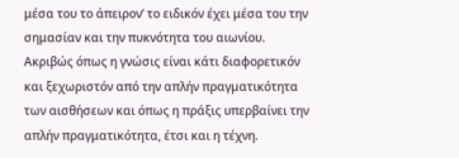μέσα του το άπειρον’ το ειδικόν έχει μέσα του την σημασίαν και την πυκνότητα του αιωνίου. Ακριβώς όπως η γνώσις είναι κάτι διαφορετικόν και ξεχωριστόν από την απλήν πραγματικότητα των αισθήσεων και όπως η πράξις υπερβαίνει την απλήν πραγματικότητα, έτσι και η τέχνη.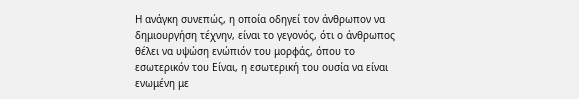Η ανάγκη συνεπώς, η οποία οδηγεί τον άνθρωπον να δημιουργήση τέχνην, είναι το γεγονός, ότι ο άνθρωπος θέλει να υψώση ενώπιόν του μορφάς, όπου το εσωτερικόν του Είναι, η εσωτερική του ουσία να είναι ενωμένη με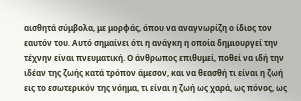αισθητά σύμβολα, με μορφάς, όπου να αναγνωρίζη ο ίδιος τον εαυτόν του. Αυτό σημαίνει ότι η ανάγκη η οποία δημιουργεί την τέχνην είναι πνευματική. Ο άνθρωπος επιθυμεί, ποθεί να ιδή την ιδέαν της ζωής κατά τρόπον άμεσον, και να θεασθή τι είναι η ζωή εις το εσωτερικόν της νόημα, τι είναι η ζωή ως χαρά, ως πόνος, ως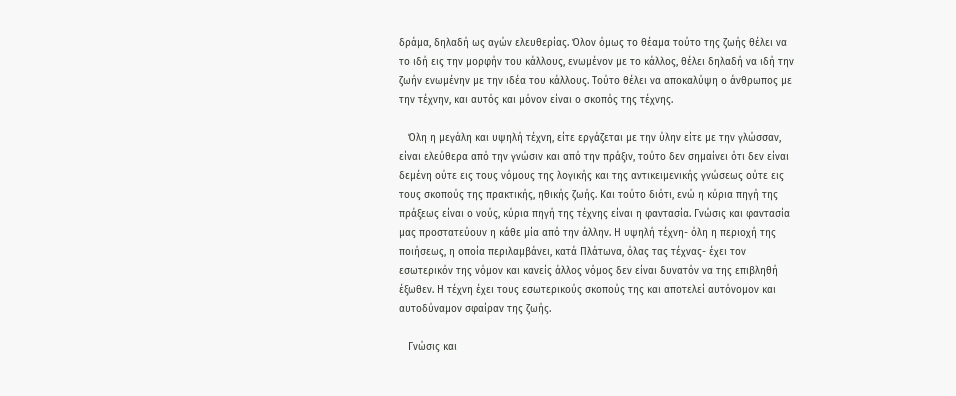δράμα, δηλαδή ως αγών ελευθερίας. Όλον όμως το θέαμα τούτο της ζωής θέλει να το ιδή εις την μορφήν του κάλλους, ενωμένον με το κάλλος, θέλει δηλαδή να ιδή την ζωήν ενωμένην με την ιδέα του κάλλους. Τούτο θέλει να αποκαλύψη ο άνθρωπος με την τέχνην, και αυτός και μόνον είναι ο σκοπός της τέχνης.

   Όλη η μεγάλη και υψηλή τέχνη, είτε εργάζεται με την ύλην είτε με την γλώσσαν, είναι ελεύθερα από την γνώσιν και από την πράξιν, τούτο δεν σημαίνει ότι δεν είναι δεμένη ούτε εις τους νόμους της λογικής και της αντικειμενικής γνώσεως ούτε εις τους σκοπούς της πρακτικής, ηθικής ζωής. Και τούτο διότι, ενώ η κύρια πηγή της πράξεως είναι ο νούς, κύρια πηγή της τέχνης είναι η φαντασία. Γνώσις και φαντασία μας προστατεύουν η κάθε μία από την άλλην. Η υψηλή τέχνη- όλη η περιοχή της ποιήσεως, η οποία περιλαμβάνει, κατά Πλάτωνα, όλας τας τέχνας- έχει τον εσωτερικόν της νόμον και κανείς άλλος νόμος δεν είναι δυνατόν να της επιβληθή έξωθεν. Η τέχνη έχει τους εσωτερικούς σκοπούς της και αποτελεί αυτόνομον και αυτοδύναμον σφαίραν της ζωής.

   Γνώσις και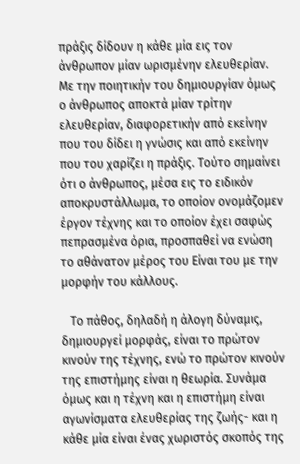πράξις δίδουν η κάθε μία εις τον άνθρωπον μίαν ωρισμένην ελευθερίαν. Με την ποιητικήν του δημιουργίαν όμως ο άνθρωπος αποκτά μίαν τρίτην ελευθερίαν, διαφορετικήν από εκείνην που του δίδει η γνώσις και από εκείνην που του χαρίζει η πράξις. Τούτο σημαίνει ότι ο άνθρωπος, μέσα εις το ειδικόν αποκρυστάλλωμα, το οποίον ονομάζομεν έργον τέχνης και το οποίον έχει σαφώς πεπρασμένα όρια, προσπαθεί να ενώση το αθάνατον μέρος του Είναι του με την μορφήν του κάλλους.

   Το πάθος, δηλαδή η άλογη δύναμις, δημιουργεί μορφάς, είναι το πρώτον κινούν της τέχνης, ενώ το πρώτον κινούν της επιστήμης είναι η θεωρία. Συνάμα όμως και η τέχνη και η επιστήμη είναι αγωνίσματα ελευθερίας της ζωής- και η κάθε μία είναι ένας χωριστός σκοπός της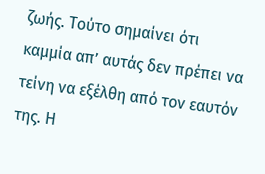ζωής. Τούτο σημαίνει ότι καμμία απ’ αυτάς δεν πρέπει να τείνη να εξέλθη από τον εαυτόν της. Η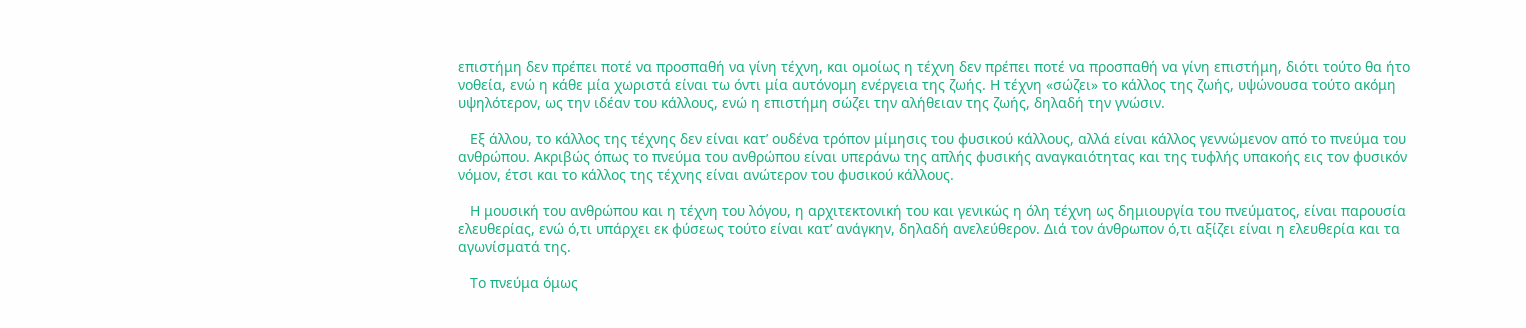επιστήμη δεν πρέπει ποτέ να προσπαθή να γίνη τέχνη, και ομοίως η τέχνη δεν πρέπει ποτέ να προσπαθή να γίνη επιστήμη, διότι τούτο θα ήτο νοθεία, ενώ η κάθε μία χωριστά είναι τω όντι μία αυτόνομη ενέργεια της ζωής. Η τέχνη «σώζει» το κάλλος της ζωής, υψώνουσα τούτο ακόμη υψηλότερον, ως την ιδέαν του κάλλους, ενώ η επιστήμη σώζει την αλήθειαν της ζωής, δηλαδή την γνώσιν.

   Εξ άλλου, το κάλλος της τέχνης δεν είναι κατ’ ουδένα τρόπον μίμησις του φυσικού κάλλους, αλλά είναι κάλλος γεννώμενον από το πνεύμα του ανθρώπου. Ακριβώς όπως το πνεύμα του ανθρώπου είναι υπεράνω της απλής φυσικής αναγκαιότητας και της τυφλής υπακοής εις τον φυσικόν νόμον, έτσι και το κάλλος της τέχνης είναι ανώτερον του φυσικού κάλλους.

   Η μουσική του ανθρώπου και η τέχνη του λόγου, η αρχιτεκτονική του και γενικώς η όλη τέχνη ως δημιουργία του πνεύματος, είναι παρουσία ελευθερίας, ενώ ό,τι υπάρχει εκ φύσεως τούτο είναι κατ’ ανάγκην, δηλαδή ανελεύθερον. Διά τον άνθρωπον ό,τι αξίζει είναι η ελευθερία και τα αγωνίσματά της.

   Το πνεύμα όμως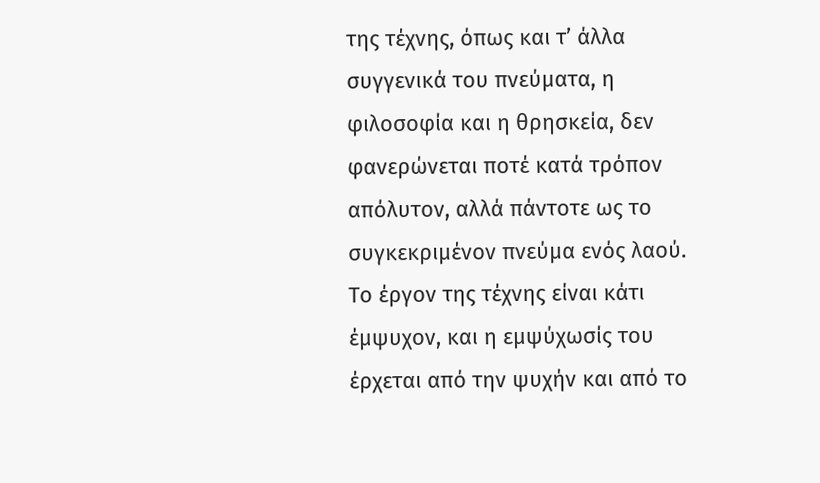της τέχνης, όπως και τ’ άλλα συγγενικά του πνεύματα, η φιλοσοφία και η θρησκεία, δεν φανερώνεται ποτέ κατά τρόπον απόλυτον, αλλά πάντοτε ως το συγκεκριμένον πνεύμα ενός λαού. Το έργον της τέχνης είναι κάτι έμψυχον, και η εμψύχωσίς του έρχεται από την ψυχήν και από το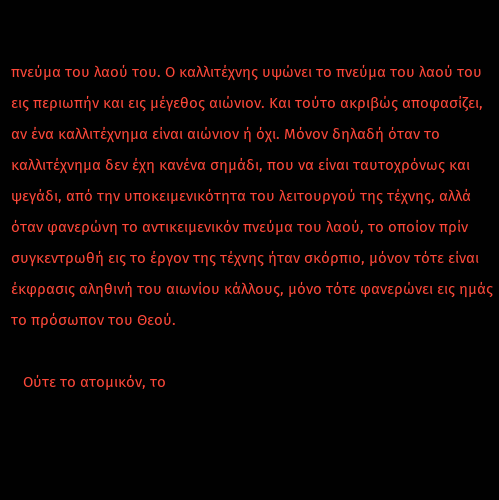πνεύμα του λαού του. Ο καλλιτέχνης υψώνει το πνεύμα του λαού του εις περιωπήν και εις μέγεθος αιώνιον. Και τούτο ακριβώς αποφασίζει, αν ένα καλλιτέχνημα είναι αιώνιον ή όχι. Μόνον δηλαδή όταν το καλλιτέχνημα δεν έχη κανένα σημάδι, που να είναι ταυτοχρόνως και ψεγάδι, από την υποκειμενικότητα του λειτουργού της τέχνης, αλλά όταν φανερώνη το αντικειμενικόν πνεύμα του λαού, το οποίον πρίν συγκεντρωθή εις το έργον της τέχνης ήταν σκόρπιο, μόνον τότε είναι έκφρασις αληθινή του αιωνίου κάλλους, μόνο τότε φανερώνει εις ημάς το πρόσωπον του Θεού.

   Ούτε το ατομικόν, το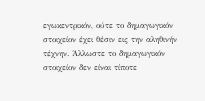εγωκεντρικόν, ούτε το δημαγωγικόν στοιχείον έχει θέσιν εις την αληθινήν τέχνην. Άλλωστε το δημαγωγικόν στοιχείον δεν είναι τίποτε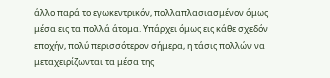άλλο παρά το εγωκεντρικόν, πολλαπλασιασμένον όμως μέσα εις τα πολλά άτομα. Υπάρχει όμως εις κάθε σχεδόν εποχήν, πολύ περισσότερον σήμερα, η τάσις πολλών να μεταχειρίζωνται τα μέσα της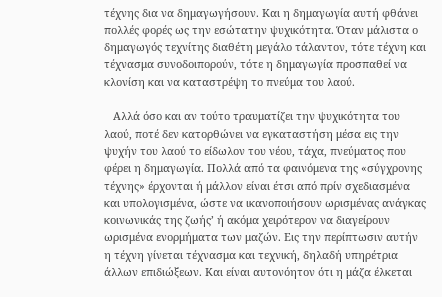τέχνης δια να δημαγωγήσουν. Και η δημαγωγία αυτή φθάνει πολλές φορές ως την εσώτατην ψυχικότητα. Όταν μάλιστα ο δημαγωγός τεχνίτης διαθέτη μεγάλο τάλαντον, τότε τέχνη και τέχνασμα συνοδοιπορούν, τότε η δημαγωγία προσπαθεί να κλονίση και να καταστρέψη το πνεύμα του λαού.

   Αλλά όσο και αν τούτο τραυματίζει την ψυχικότητα του λαού, ποτέ δεν κατορθώνει να εγκαταστήση μέσα εις την ψυχήν του λαού το είδωλον του νέου, τάχα, πνεύματος που φέρει η δημαγωγία. Πολλά από τα φαινόμενα της «σύγχρονης τέχνης» έρχονται ή μάλλον είναι έτσι από πρίν σχεδιασμένα και υπολογισμένα, ώστε να ικανοποιήσουν ωρισμένας ανάγκας κοινωνικάς της ζωής’ ή ακόμα χειρότερον να διαγείρουν ωρισμένα ενορμήματα των μαζών. Εις την περίπτωσιν αυτήν η τέχνη γίνεται τέχνασμα και τεχνική, δηλαδή υπηρέτρια άλλων επιδιώξεων. Και είναι αυτονόητον ότι η μάζα έλκεται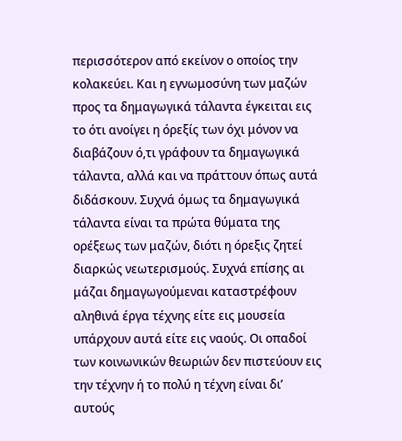περισσότερον από εκείνον ο οποίος την κολακεύει. Και η εγνωμοσύνη των μαζών προς τα δημαγωγικά τάλαντα έγκειται εις το ότι ανοίγει η όρεξίς των όχι μόνον να διαβάζουν ό,τι γράφουν τα δημαγωγικά τάλαντα, αλλά και να πράττουν όπως αυτά διδάσκουν. Συχνά όμως τα δημαγωγικά τάλαντα είναι τα πρώτα θύματα της ορέξεως των μαζών, διότι η όρεξις ζητεί διαρκώς νεωτερισμούς. Συχνά επίσης αι μάζαι δημαγωγούμεναι καταστρέφουν αληθινά έργα τέχνης είτε εις μουσεία υπάρχουν αυτά είτε εις ναούς. Οι οπαδοί των κοινωνικών θεωριών δεν πιστεύουν εις την τέχνην ή το πολύ η τέχνη είναι δι’ αυτούς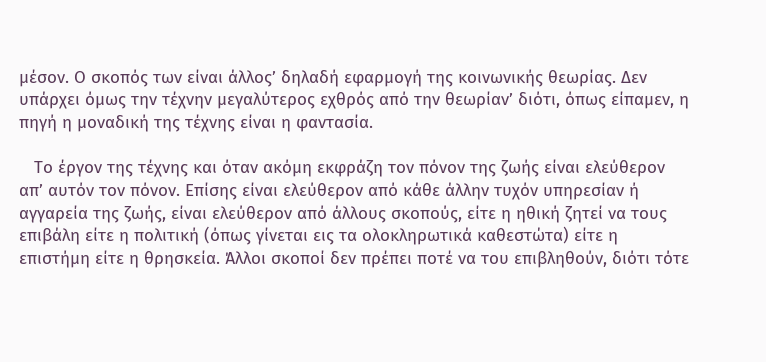μέσον. Ο σκοπός των είναι άλλος’ δηλαδή εφαρμογή της κοινωνικής θεωρίας. Δεν υπάρχει όμως την τέχνην μεγαλύτερος εχθρός από την θεωρίαν’ διότι, όπως είπαμεν, η πηγή η μοναδική της τέχνης είναι η φαντασία.

   Το έργον της τέχνης και όταν ακόμη εκφράζη τον πόνον της ζωής είναι ελεύθερον απ’ αυτόν τον πόνον. Επίσης είναι ελεύθερον από κάθε άλλην τυχόν υπηρεσίαν ή αγγαρεία της ζωής, είναι ελεύθερον από άλλους σκοπούς, είτε η ηθική ζητεί να τους επιβάλη είτε η πολιτική (όπως γίνεται εις τα ολοκληρωτικά καθεστώτα) είτε η επιστήμη είτε η θρησκεία. Άλλοι σκοποί δεν πρέπει ποτέ να του επιβληθούν, διότι τότε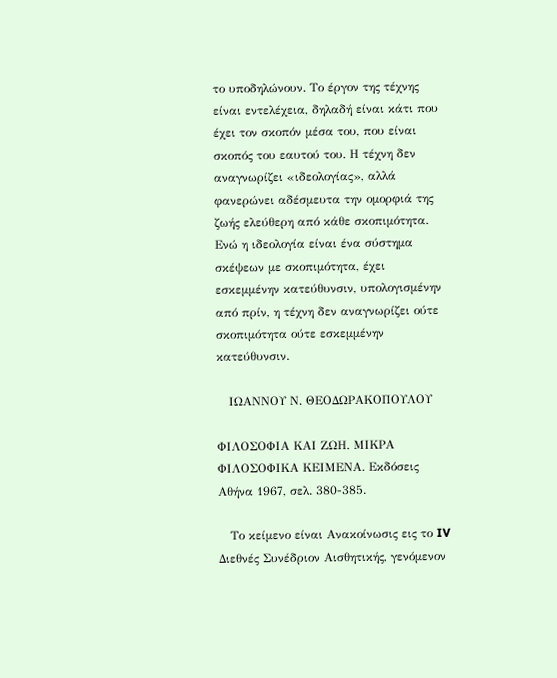το υποδηλώνουν. Το έργον της τέχνης είναι εντελέχεια, δηλαδή είναι κάτι που έχει τον σκοπόν μέσα του, που είναι σκοπός του εαυτού του. Η τέχνη δεν αναγνωρίζει «ιδεολογίας», αλλά φανερώνει αδέσμευτα την ομορφιά της ζωής ελεύθερη από κάθε σκοπιμότητα. Ενώ η ιδεολογία είναι ένα σύστημα σκέψεων με σκοπιμότητα, έχει εσκεμμένην κατεύθυνσιν, υπολογισμένην από πρίν, η τέχνη δεν αναγνωρίζει ούτε σκοπιμότητα ούτε εσκεμμένην κατεύθυνσιν.

   ΙΩΑΝΝΟΥ Ν. ΘΕΟΔΩΡΑΚΟΠΟΥΛΟΥ

ΦΙΛΟΣΟΦΙΑ ΚΑΙ ΖΩΗ. ΜΙΚΡΑ ΦΙΛΟΣΟΦΙΚΑ ΚΕΙΜΕΝΑ. Εκδόσεις Αθήνα 1967, σελ. 380-385.

   Το κείμενο είναι Ανακοίνωσις εις το IV Διεθνές Συνέδριον Αισθητικής, γενόμενον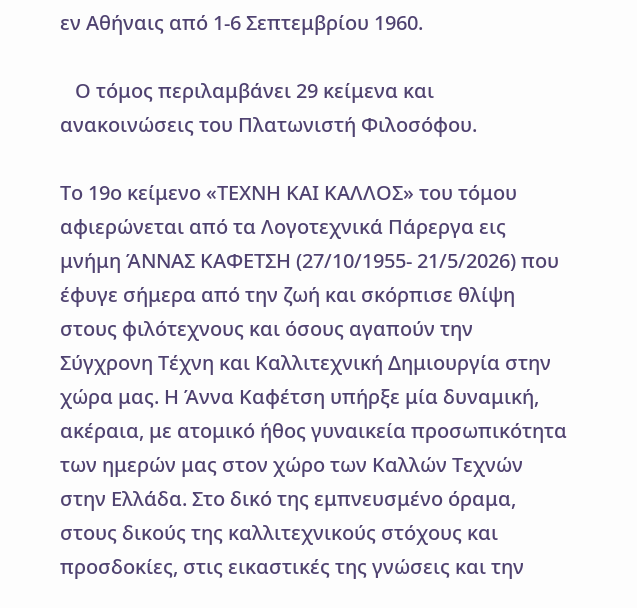εν Αθήναις από 1-6 Σεπτεμβρίου 1960.

   Ο τόμος περιλαμβάνει 29 κείμενα και ανακοινώσεις του Πλατωνιστή Φιλοσόφου.

Το 19ο κείμενο «ΤΕΧΝΗ ΚΑΙ ΚΑΛΛΟΣ» του τόμου αφιερώνεται από τα Λογοτεχνικά Πάρεργα εις μνήμη ΆΝΝΑΣ ΚΑΦΕΤΣΗ (27/10/1955- 21/5/2026) που έφυγε σήμερα από την ζωή και σκόρπισε θλίψη στους φιλότεχνους και όσους αγαπούν την Σύγχρονη Τέχνη και Καλλιτεχνική Δημιουργία στην χώρα μας. Η Άννα Καφέτση υπήρξε μία δυναμική, ακέραια, με ατομικό ήθος γυναικεία προσωπικότητα των ημερών μας στον χώρο των Καλλών Τεχνών στην Ελλάδα. Στο δικό της εμπνευσμένο όραμα, στους δικούς της καλλιτεχνικούς στόχους και προσδοκίες, στις εικαστικές της γνώσεις και την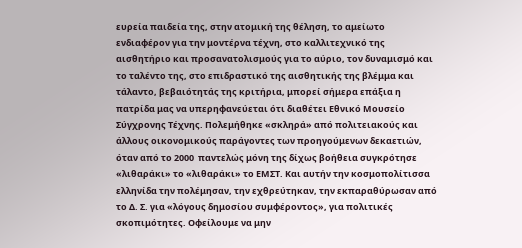ευρεία παιδεία της, στην ατομική της θέληση, το αμείωτο ενδιαφέρον για την μοντέρνα τέχνη, στο καλλιτεχνικό της αισθητήριο και προσανατολισμούς για το αύριο, τον δυναμισμό και το ταλέντο της, στο επιδραστικό της αισθητικής της βλέμμα και τάλαντο, βεβαιότητάς της κριτήρια, μπορεί σήμερα επάξια η πατρίδα μας να υπερηφανεύεται ότι διαθέτει Εθνικό Μουσείο Σύγχρονης Τέχνης. Πολεμήθηκε «σκληρά» από πολιτειακούς και άλλους οικονομικούς παράγοντες των προηγούμενων δεκαετιών, όταν από το 2000  παντελώς μόνη της δίχως βοήθεια συγκρότησε «λιθαράκι» το «λιθαράκι» το ΕΜΣΤ. Και αυτήν την κοσμοπολίτισσα ελληνίδα την πολέμησαν, την εχθρεύτηκαν, την εκπαραθύρωσαν από το Δ. Σ. για «λόγους δημοσίου συμφέροντος», για πολιτικές σκοπιμότητες. Οφείλουμε να μην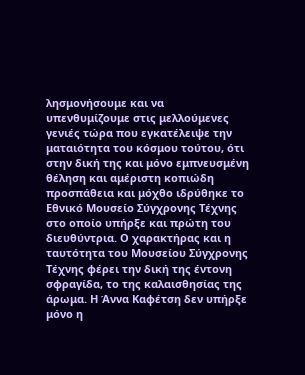λησμονήσουμε και να υπενθυμίζουμε στις μελλούμενες γενιές τώρα που εγκατέλειψε την ματαιότητα του κόσμου τούτου, ότι στην δική της και μόνο εμπνευσμένη θέληση και αμέριστη κοπιώδη προσπάθεια και μόχθο ιδρύθηκε το Εθνικό Μουσείο Σύγχρονης Τέχνης στο οποίο υπήρξε και πρώτη του διευθύντρια. Ο χαρακτήρας και η ταυτότητα του Μουσείου Σύγχρονης Τέχνης φέρει την δική της έντονη σφραγίδα, το της καλαισθησίας της άρωμα. Η Άννα Καφέτση δεν υπήρξε μόνο η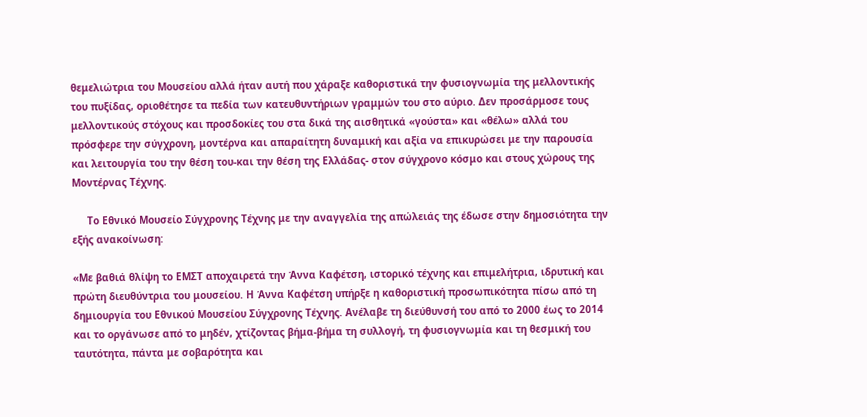θεμελιώτρια του Μουσείου αλλά ήταν αυτή που χάραξε καθοριστικά την φυσιογνωμία της μελλοντικής του πυξίδας, οριοθέτησε τα πεδία των κατευθυντήριων γραμμών του στο αύριο. Δεν προσάρμοσε τους μελλοντικούς στόχους και προσδοκίες του στα δικά της αισθητικά «γούστα» και «θέλω» αλλά του πρόσφερε την σύγχρονη, μοντέρνα και απαραίτητη δυναμική και αξία να επικυρώσει με την παρουσία και λειτουργία του την θέση του-και την θέση της Ελλάδας- στον σύγχρονο κόσμο και στους χώρους της Μοντέρνας Τέχνης.

     Το Εθνικό Μουσείο Σύγχρονης Τέχνης με την αναγγελία της απώλειάς της έδωσε στην δημοσιότητα την εξής ανακοίνωση:

«Με βαθιά θλίψη το ΕΜΣΤ αποχαιρετά την Άννα Καφέτση, ιστορικό τέχνης και επιμελήτρια, ιδρυτική και πρώτη διευθύντρια του μουσείου. Η Άννα Καφέτση υπήρξε η καθοριστική προσωπικότητα πίσω από τη δημιουργία του Εθνικού Μουσείου Σύγχρονης Τέχνης. Ανέλαβε τη διεύθυνσή του από το 2000 έως το 2014 και το οργάνωσε από το μηδέν, χτίζοντας βήμα-βήμα τη συλλογή, τη φυσιογνωμία και τη θεσμική του ταυτότητα, πάντα με σοβαρότητα και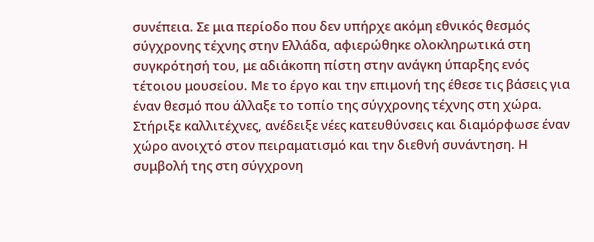συνέπεια. Σε μια περίοδο που δεν υπήρχε ακόμη εθνικός θεσμός σύγχρονης τέχνης στην Ελλάδα, αφιερώθηκε ολοκληρωτικά στη συγκρότησή του, με αδιάκοπη πίστη στην ανάγκη ύπαρξης ενός τέτοιου μουσείου. Με το έργο και την επιμονή της έθεσε τις βάσεις για έναν θεσμό που άλλαξε το τοπίο της σύγχρονης τέχνης στη χώρα. Στήριξε καλλιτέχνες, ανέδειξε νέες κατευθύνσεις και διαμόρφωσε έναν χώρο ανοιχτό στον πειραματισμό και την διεθνή συνάντηση. Η συμβολή της στη σύγχρονη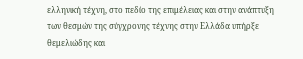ελληνική τέχνη, στο πεδίο της επιμέλειας και στην ανάπτυξη των θεσμών της σύγχρονης τέχνης στην Ελλάδα υπήρξε θεμελιώδης και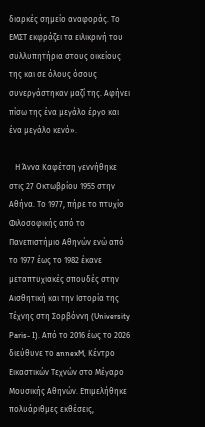διαρκές σημείο αναφοράς. Το ΕΜΣΤ εκφράζει τα ειλικρινή του συλλυπητήρια στους οικείους της και σε όλους όσους συνεργάστηκαν μαζί της. Αφήνει πίσω της ένα μεγάλο έργο και ένα μεγάλο κενό».

   Η Άννα Καφέτση γεννήθηκε στις 27 Οκτωβρίου 1955 στην Αθήνα. Το 1977, πήρε το πτυχίο Φιλοσοφικής από το Πανεπιστήμιο Αθηνών ενώ από το 1977 έως το 1982 έκανε μεταπτυχιακές σπουδές στην Αισθητική και την Ιστορία της Τέχνης στη Σορβόννη (University Paris- I). Από το 2016 έως το 2026 διεύθυνε το annexM, Κέντρο Εικαστικών Τεχνών στο Μέγαρο Μουσικής Αθηνών. Επιμελήθηκε πολυάριθμες εκθέσεις,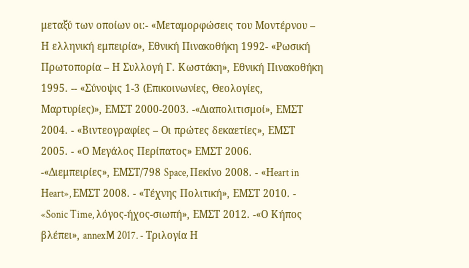μεταξύ των οποίων οι:- «Μεταμορφώσεις του Μοντέρνου – Η ελληνική εμπειρία», Εθνική Πινακοθήκη 1992- «Ρωσική Πρωτοπορία – Η Συλλογή Γ. Κωστάκη», Εθνική Πινακοθήκη 1995. -- «Σύνοψις 1-3 (Επικοινωνίες, Θεολογίες, Μαρτυρίες)», ΕΜΣΤ 2000-2003. -«Διαπολιτισμοί», ΕΜΣΤ 2004. - «Βιντεογραφίες – Οι πρώτες δεκαετίες», ΕΜΣΤ 2005. - «Ο Μεγάλος Περίπατος» ΕΜΣΤ 2006. -«Διεμπειρίες», ΕΜΣΤ/798 Space, Πεκίνο 2008. - «Ηeart in Ηeart», ΕΜΣΤ 2008. - «Τέχνης Πολιτική», ΕΜΣΤ 2010. - «Sonic Time, λόγος-ήχος-σιωπή», ΕΜΣΤ 2012. -«Ο Κήπος βλέπει», annexM 2017. - Τριλογία Η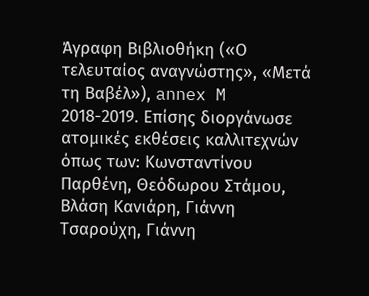Άγραφη Βιβλιοθήκη («Ο τελευταίος αναγνώστης», «Μετά τη Βαβέλ»), annex M 2018-2019. Επίσης διοργάνωσε ατομικές εκθέσεις καλλιτεχνών όπως των: Kωνσταντίνου Παρθένη, Θεόδωρου Στάμου, Βλάση Κανιάρη, Γιάννη Τσαρούχη, Γιάννη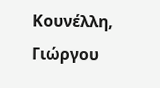Κουνέλλη, Γιώργου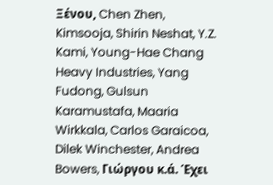Ξένου, Chen Zhen, Kimsooja, Shirin Neshat, Y.Z. Kami, Young-Hae Chang Heavy Industries, Yang Fudong, Gulsun Karamustafa, Maaria Wirkkala, Carlos Garaicoa, Dilek Winchester, Andrea Bowers, Γιώργου κ.ά. Έχει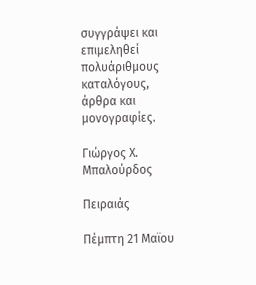συγγράψει και επιμεληθεί πολυάριθμους καταλόγους, άρθρα και μονογραφίες.

Γιώργος Χ. Μπαλούρδος

Πειραιάς

Πέμπτη 21 Μαϊου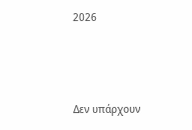2026



Δεν υπάρχουν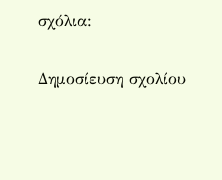σχόλια:

Δημοσίευση σχολίου